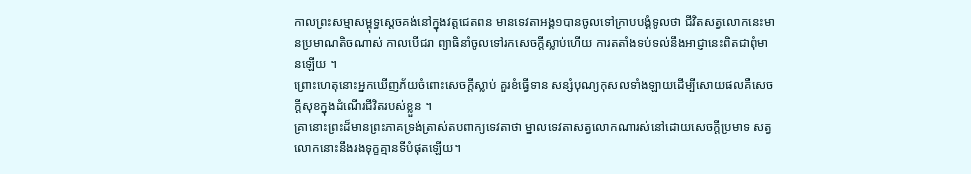កាលព្រះសម្មាសម្ពុទ្ធស្តេចគង់នៅក្នុងវត្តជេតពន មានទេវតាអង្គ១បានចូលទៅក្រាបបង្គំទូលថា ជីវិតសត្វលោកនេះមានប្រមាណតិចណាស់ កាលបើជរា ព្យាធិនាំចូលទៅរកសេចក្ដីស្លាប់ហើយ ការតតាំងទប់ទល់នឹងអាជ្ញានេះពិតជាពុំមានឡើយ ។
ព្រោះហេតុនោះអ្នកឃើញភ័យចំពោះសេចក្ដីស្លាប់ គួរខំធ្វើទាន សន្សំបុណ្យកុសលទាំងឡាយដើម្បីសោយផលគឺសេចក្ដីសុខក្នុងដំណើរជីវិតរបស់ខ្លួន ។
គ្រានោះព្រះដ៏មានព្រះភាគទ្រង់ត្រាស់តបពាក្យទេវតាថា ម្នាលទេវតាសត្វលោកណារស់នៅដោយសេចក្តីប្រមាទ សត្វលោកនោះនឹងរងទុក្ខគ្មានទីបំផុតឡើយ។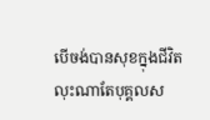បើចង់បានសុខក្នុងជីវិតលុះណាតែបុគ្គលស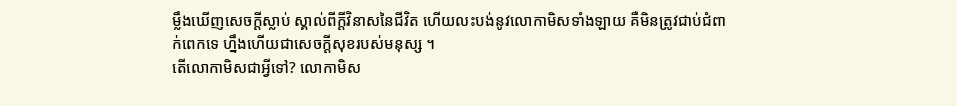ម្លឹងឃើញសេចក្ដីស្លាប់ ស្គាល់ពីក្តីវិនាសនៃជីវិត ហើយលះបង់នូវលោកាមិសទាំងឡាយ គឺមិនត្រូវជាប់ជំពាក់ពេកទេ ហ្នឹងហើយជាសេចក្តីសុខរបស់មនុស្ស ។
តើលោកាមិសជាអ្វីទៅ? លោកាមិស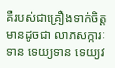គឺរបស់ជាគ្រឿងទាក់ចិត្តមានដូចជា លាភសក្ការៈ ទាន ទេយ្យទាន ទេយ្យវ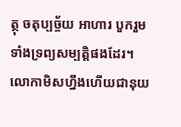ត្ថុ ចតុប្បច្ច័យ អាហារ បួករួមទាំងទ្រព្យសម្បត្តិផងដែរ។ លោកាមិសហ្នឹងហើយជានុយ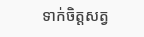ទាក់ចិត្តសត្វ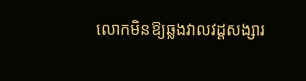លោកមិនឱ្យឆ្លងវាលវដ្តសង្សារ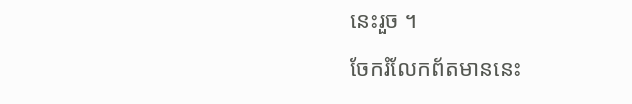នេះរួច ។
ចែករំលែកព័តមាននេះ